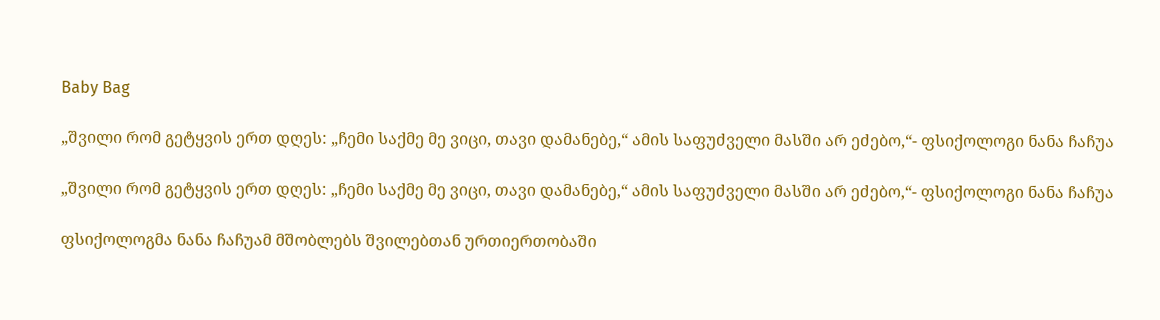Baby Bag

„შვილი რომ გეტყვის ერთ დღეს: „ჩემი საქმე მე ვიცი, თავი დამანებე,“ ამის საფუძველი მასში არ ეძებო,“- ფსიქოლოგი ნანა ჩაჩუა

„შვილი რომ გეტყვის ერთ დღეს: „ჩემი საქმე მე ვიცი, თავი დამანებე,“ ამის საფუძველი მასში არ ეძებო,“- ფსიქოლოგი ნანა ჩაჩუა

ფსიქოლოგმა ნანა ჩაჩუამ მშობლებს შვილებთან ურთიერთობაში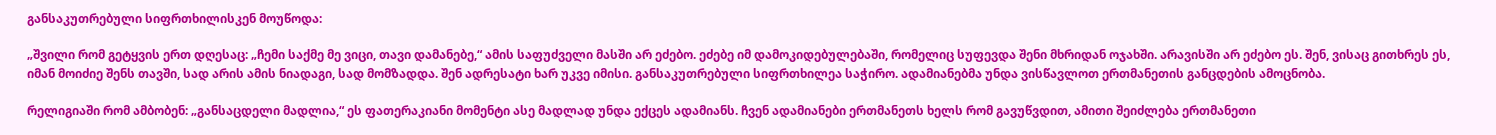განსაკუთრებული სიფრთხილისკენ მოუწოდა:

„შვილი რომ გეტყვის ერთ დღესაც: „ჩემი საქმე მე ვიცი, თავი დამანებე,“ ამის საფუძველი მასში არ ეძებო. ეძებე იმ დამოკიდებულებაში, რომელიც სუფევდა შენი მხრიდან ოჯახში. არავისში არ ეძებო ეს. შენ, ვისაც გითხრეს ეს, იმან მოიძიე შენს თავში, სად არის ამის ნიადაგი, სად მომზადდა. შენ ადრესატი ხარ უკვე იმისი. განსაკუთრებული სიფრთხილეა საჭირო. ადამიანებმა უნდა ვისწავლოთ ერთმანეთის განცდების ამოცნობა.

რელიგიაში რომ ამბობენ: „განსაცდელი მადლია,“ ეს ფათერაკიანი მომენტი ასე მადლად უნდა ექცეს ადამიანს. ჩვენ ადამიანები ერთმანეთს ხელს რომ გავუწვდით, ამითი შეიძლება ერთმანეთი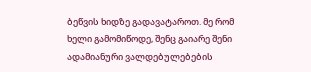ბეწვის ხიდზე გადავატაროთ. მე რომ ხელი გამომიწოდე, შენც გაიარე შენი ადამიანური ვალდებულებების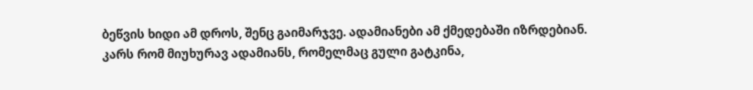ბეწვის ხიდი ამ დროს, შენც გაიმარჯვე. ადამიანები ამ ქმედებაში იზრდებიან. კარს რომ მიუხურავ ადამიანს, რომელმაც გული გატკინა,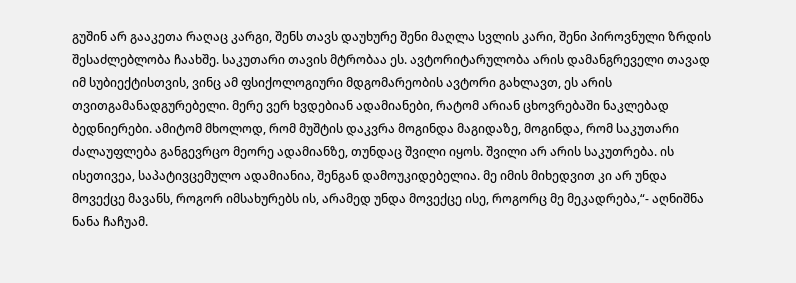გუშინ არ გააკეთა რაღაც კარგი, შენს თავს დაუხურე შენი მაღლა სვლის კარი, შენი პიროვნული ზრდის შესაძლებლობა ჩაახშე. საკუთარი თავის მტრობაა ეს. ავტორიტარულობა არის დამანგრეველი თავად იმ სუბიექტისთვის, ვინც ამ ფსიქოლოგიური მდგომარეობის ავტორი გახლავთ, ეს არის თვითგამანადგურებელი. მერე ვერ ხვდებიან ადამიანები, რატომ არიან ცხოვრებაში ნაკლებად ბედნიერები. ამიტომ მხოლოდ, რომ მუშტის დაკვრა მოგინდა მაგიდაზე, მოგინდა, რომ საკუთარი ძალაუფლება განგევრცო მეორე ადამიანზე, თუნდაც შვილი იყოს. შვილი არ არის საკუთრება. ის ისეთივეა, საპატივცემულო ადამიანია, შენგან დამოუკიდებელია. მე იმის მიხედვით კი არ უნდა მოვექცე მავანს, როგორ იმსახურებს ის, არამედ უნდა მოვექცე ისე, როგორც მე მეკადრება,“- აღნიშნა ნანა ჩაჩუამ.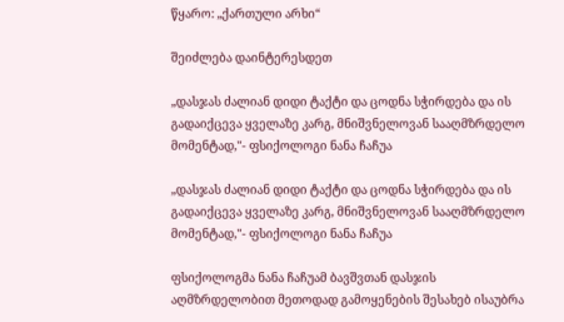წყარო: „ქართული არხი“

შეიძლება დაინტერესდეთ

„დასჯას ძალიან დიდი ტაქტი და ცოდნა სჭირდება და ის გადაიქცევა ყველაზე კარგ, მნიშვნელოვან სააღმზრდელო მომენტად,"- ფსიქოლოგი ნანა ჩაჩუა

„დასჯას ძალიან დიდი ტაქტი და ცოდნა სჭირდება და ის გადაიქცევა ყველაზე კარგ, მნიშვნელოვან სააღმზრდელო მომენტად,"- ფსიქოლოგი ნანა ჩაჩუა

ფსიქოლოგმა ნანა ჩაჩუამ ბავშვთან დასჯის აღმზრდელობით მეთოდად გამოყენების შესახებ ისაუბრა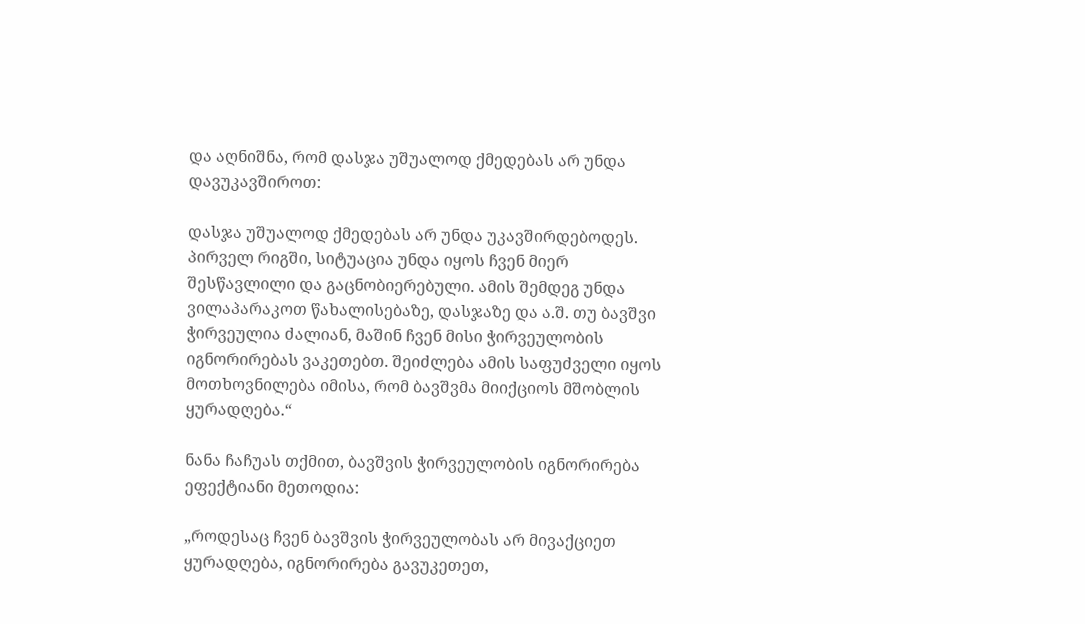და აღნიშნა, რომ დასჯა უშუალოდ ქმედებას არ უნდა დავუკავშიროთ:

დასჯა უშუალოდ ქმედებას არ უნდა უკავშირდებოდეს. პირველ რიგში, სიტუაცია უნდა იყოს ჩვენ მიერ შესწავლილი და გაცნობიერებული. ამის შემდეგ უნდა ვილაპარაკოთ წახალისებაზე, დასჯაზე და ა.შ. თუ ბავშვი ჭირვეულია ძალიან, მაშინ ჩვენ მისი ჭირვეულობის იგნორირებას ვაკეთებთ. შეიძლება ამის საფუძველი იყოს მოთხოვნილება იმისა, რომ ბავშვმა მიიქციოს მშობლის ყურადღება.“

ნანა ჩაჩუას თქმით, ბავშვის ჭირვეულობის იგნორირება ეფექტიანი მეთოდია:

„როდესაც ჩვენ ბავშვის ჭირვეულობას არ მივაქციეთ ყურადღება, იგნორირება გავუკეთეთ,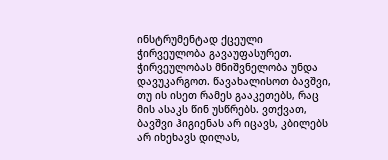ინსტრუმენტად ქცეული ჭირვეულობა გავაუფასურეთ. ჭირვეულობას მნიშვნელობა უნდა დავუკარგოთ. წავახალისოთ ბავშვი, თუ ის ისეთ რამეს გააკეთებს, რაც მის ასაკს წინ უსწრებს. ვთქვათ, ბავშვი ჰიგიენას არ იცავს, კბილებს არ იხეხავს დილას,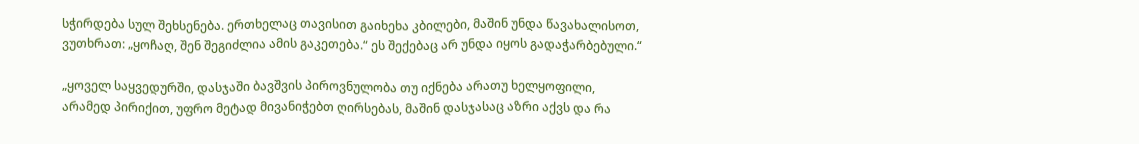სჭირდება სულ შეხსენება. ერთხელაც თავისით გაიხეხა კბილები, მაშინ უნდა წავახალისოთ, ვუთხრათ: „ყოჩაღ, შენ შეგიძლია ამის გაკეთება.“ ეს შექებაც არ უნდა იყოს გადაჭარბებული.“

„ყოველ საყვედურში, დასჯაში ბავშვის პიროვნულობა თუ იქნება არათუ ხელყოფილი, არამედ პირიქით, უფრო მეტად მივანიჭებთ ღირსებას, მაშინ დასჯასაც აზრი აქვს და რა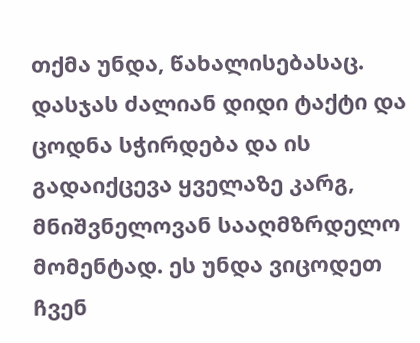თქმა უნდა, წახალისებასაც. დასჯას ძალიან დიდი ტაქტი და ცოდნა სჭირდება და ის გადაიქცევა ყველაზე კარგ, მნიშვნელოვან სააღმზრდელო მომენტად. ეს უნდა ვიცოდეთ ჩვენ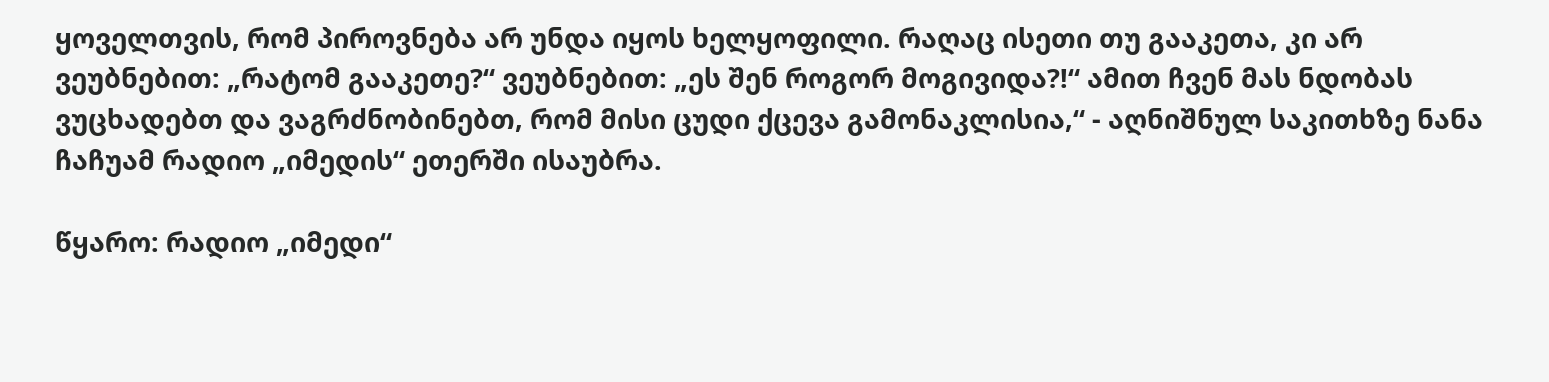ყოველთვის, რომ პიროვნება არ უნდა იყოს ხელყოფილი. რაღაც ისეთი თუ გააკეთა, კი არ ვეუბნებით: „რატომ გააკეთე?“ ვეუბნებით: „ეს შენ როგორ მოგივიდა?!“ ამით ჩვენ მას ნდობას ვუცხადებთ და ვაგრძნობინებთ, რომ მისი ცუდი ქცევა გამონაკლისია,“ - აღნიშნულ საკითხზე ნანა ჩაჩუამ რადიო „იმედის“ ეთერში ისაუბრა.

წყარო: რადიო „იმედი“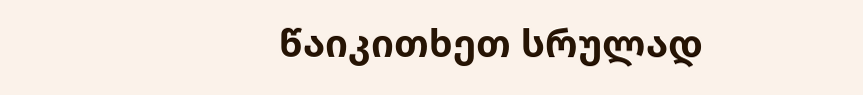წაიკითხეთ სრულად